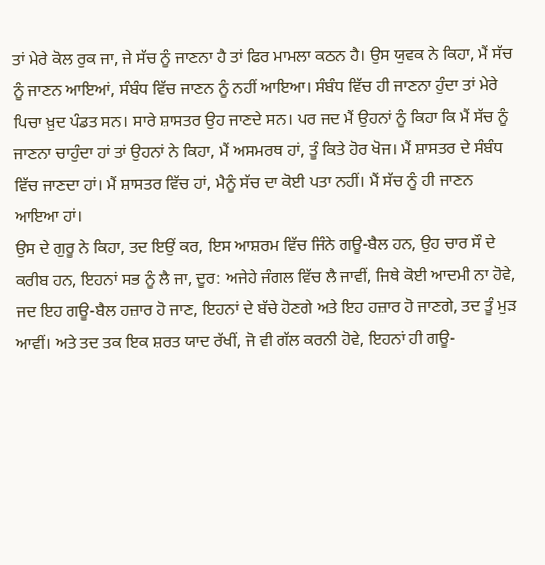ਤਾਂ ਮੇਰੇ ਕੋਲ ਰੁਕ ਜਾ, ਜੇ ਸੱਚ ਨੂੰ ਜਾਣਨਾ ਹੈ ਤਾਂ ਫਿਰ ਮਾਮਲਾ ਕਠਨ ਹੈ। ਉਸ ਯੁਵਕ ਨੇ ਕਿਹਾ, ਮੈਂ ਸੱਚ ਨੂੰ ਜਾਣਨ ਆਇਆਂ, ਸੰਬੰਧ ਵਿੱਚ ਜਾਣਨ ਨੂੰ ਨਹੀਂ ਆਇਆ। ਸੰਬੰਧ ਵਿੱਚ ਹੀ ਜਾਣਨਾ ਹੁੰਦਾ ਤਾਂ ਮੇਰੇ ਪਿਚਾ ਖ਼ੁਦ ਪੰਡਤ ਸਨ। ਸਾਰੇ ਸ਼ਾਸਤਰ ਉਹ ਜਾਣਦੇ ਸਨ। ਪਰ ਜਦ ਮੈਂ ਉਹਨਾਂ ਨੂੰ ਕਿਹਾ ਕਿ ਮੈਂ ਸੱਚ ਨੂੰ ਜਾਣਨਾ ਚਾਹੁੰਦਾ ਹਾਂ ਤਾਂ ਉਹਨਾਂ ਨੇ ਕਿਹਾ, ਮੈਂ ਅਸਮਰਥ ਹਾਂ, ਤੂੰ ਕਿਤੇ ਹੋਰ ਖੋਜ। ਮੈਂ ਸ਼ਾਸਤਰ ਦੇ ਸੰਬੰਧ ਵਿੱਚ ਜਾਣਦਾ ਹਾਂ। ਮੈਂ ਸ਼ਾਸਤਰ ਵਿੱਚ ਹਾਂ, ਮੈਨੂੰ ਸੱਚ ਦਾ ਕੋਈ ਪਤਾ ਨਹੀਂ। ਮੈਂ ਸੱਚ ਨੂੰ ਹੀ ਜਾਣਨ ਆਇਆ ਹਾਂ।
ਉਸ ਦੇ ਗੁਰੂ ਨੇ ਕਿਹਾ, ਤਦ ਇਉਂ ਕਰ, ਇਸ ਆਸ਼ਰਮ ਵਿੱਚ ਜਿੰਨੇ ਗਊ-ਬੈਲ ਹਨ, ਉਹ ਚਾਰ ਸੌ ਦੇ ਕਰੀਬ ਹਨ, ਇਹਨਾਂ ਸਭ ਨੂੰ ਲੈ ਜਾ, ਦੂਰ: ਅਜੇਹੇ ਜੰਗਲ ਵਿੱਚ ਲੈ ਜਾਵੀਂ, ਜਿਥੇ ਕੋਈ ਆਦਮੀ ਨਾ ਹੋਵੇ, ਜਦ ਇਹ ਗਊ-ਬੈਲ ਹਜ਼ਾਰ ਹੋ ਜਾਣ, ਇਹਨਾਂ ਦੇ ਬੱਚੇ ਹੋਣਗੇ ਅਤੇ ਇਹ ਹਜ਼ਾਰ ਹੋ ਜਾਣਗੇ, ਤਦ ਤੂੰ ਮੁੜ ਆਵੀਂ। ਅਤੇ ਤਦ ਤਕ ਇਕ ਸ਼ਰਤ ਯਾਦ ਰੱਖੀਂ, ਜੋ ਵੀ ਗੱਲ ਕਰਨੀ ਹੋਵੇ, ਇਹਨਾਂ ਹੀ ਗਊ-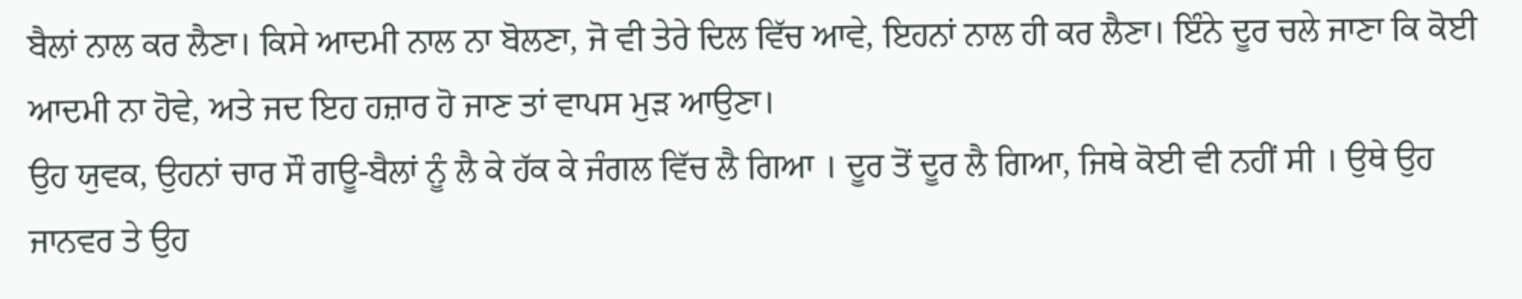ਬੈਲਾਂ ਨਾਲ ਕਰ ਲੈਣਾ। ਕਿਸੇ ਆਦਮੀ ਨਾਲ ਨਾ ਬੋਲਣਾ, ਜੋ ਵੀ ਤੇਰੇ ਦਿਲ ਵਿੱਚ ਆਵੇ, ਇਹਨਾਂ ਨਾਲ ਹੀ ਕਰ ਲੈਣਾ। ਇੰਨੇ ਦੂਰ ਚਲੇ ਜਾਣਾ ਕਿ ਕੋਈ ਆਦਮੀ ਨਾ ਹੋਵੇ, ਅਤੇ ਜਦ ਇਹ ਹਜ਼ਾਰ ਹੋ ਜਾਣ ਤਾਂ ਵਾਪਸ ਮੁੜ ਆਉਣਾ।
ਉਹ ਯੁਵਕ, ਉਹਨਾਂ ਚਾਰ ਸੌ ਗਊ-ਬੈਲਾਂ ਨੂੰ ਲੈ ਕੇ ਹੱਕ ਕੇ ਜੰਗਲ ਵਿੱਚ ਲੈ ਗਿਆ । ਦੂਰ ਤੋਂ ਦੂਰ ਲੈ ਗਿਆ, ਜਿਥੇ ਕੋਈ ਵੀ ਨਹੀਂ ਸੀ । ਉਥੇ ਉਹ ਜਾਨਵਰ ਤੇ ਉਹ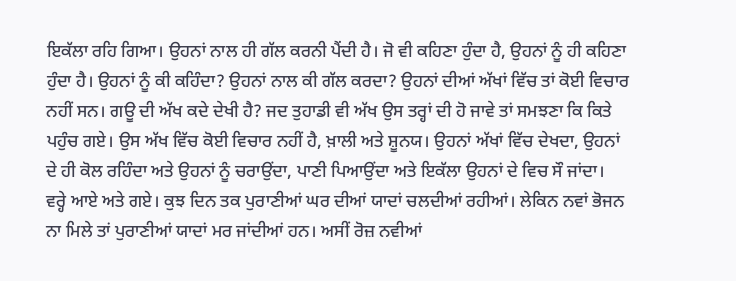ਇਕੱਲਾ ਰਹਿ ਗਿਆ। ਉਹਨਾਂ ਨਾਲ ਹੀ ਗੱਲ ਕਰਨੀ ਪੈਂਦੀ ਹੈ। ਜੋ ਵੀ ਕਹਿਣਾ ਹੁੰਦਾ ਹੈ, ਉਹਨਾਂ ਨੂੰ ਹੀ ਕਹਿਣਾ ਹੁੰਦਾ ਹੈ। ਉਹਨਾਂ ਨੂੰ ਕੀ ਕਹਿੰਦਾ? ਉਹਨਾਂ ਨਾਲ ਕੀ ਗੱਲ ਕਰਦਾ? ਉਹਨਾਂ ਦੀਆਂ ਅੱਖਾਂ ਵਿੱਚ ਤਾਂ ਕੋਈ ਵਿਚਾਰ ਨਹੀਂ ਸਨ। ਗਊ ਦੀ ਅੱਖ ਕਦੇ ਦੇਖੀ ਹੈ? ਜਦ ਤੁਹਾਡੀ ਵੀ ਅੱਖ ਉਸ ਤਰ੍ਹਾਂ ਦੀ ਹੋ ਜਾਵੇ ਤਾਂ ਸਮਝਣਾ ਕਿ ਕਿਤੇ ਪਹੁੰਚ ਗਏ। ਉਸ ਅੱਖ ਵਿੱਚ ਕੋਈ ਵਿਚਾਰ ਨਹੀਂ ਹੈ, ਖ਼ਾਲੀ ਅਤੇ ਸ਼ੂਨਯ। ਉਹਨਾਂ ਅੱਖਾਂ ਵਿੱਚ ਦੇਖਦਾ, ਉਹਨਾਂ ਦੇ ਹੀ ਕੋਲ ਰਹਿੰਦਾ ਅਤੇ ਉਹਨਾਂ ਨੂੰ ਚਰਾਉਂਦਾ, ਪਾਣੀ ਪਿਆਉਂਦਾ ਅਤੇ ਇਕੱਲਾ ਉਹਨਾਂ ਦੇ ਵਿਚ ਸੌ ਜਾਂਦਾ।
ਵਰ੍ਹੇ ਆਏ ਅਤੇ ਗਏ। ਕੁਝ ਦਿਨ ਤਕ ਪੁਰਾਣੀਆਂ ਘਰ ਦੀਆਂ ਯਾਦਾਂ ਚਲਦੀਆਂ ਰਹੀਆਂ। ਲੇਕਿਨ ਨਵਾਂ ਭੋਜਨ ਨਾ ਮਿਲੇ ਤਾਂ ਪੁਰਾਣੀਆਂ ਯਾਦਾਂ ਮਰ ਜਾਂਦੀਆਂ ਹਨ। ਅਸੀਂ ਰੋਜ਼ ਨਵੀਆਂ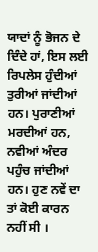ਯਾਦਾਂ ਨੂੰ ਭੋਜਨ ਦੇ ਦਿੰਦੇ ਹਾਂ, ਇਸ ਲਈ ਰਿਪਲੇਸ ਹੁੰਦੀਆਂ ਤੁਰੀਆਂ ਜਾਂਦੀਆਂ ਹਨ। ਪੁਰਾਣੀਆਂ ਮਰਦੀਆਂ ਹਨ, ਨਵੀਆਂ ਅੰਦਰ ਪਹੁੰਚ ਜਾਂਦੀਆਂ ਹਨ। ਹੁਣ ਨਵੇਂ ਦਾ ਤਾਂ ਕੋਈ ਕਾਰਨ ਨਹੀਂ ਸੀ ।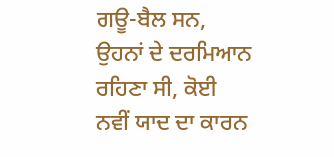ਗਊ-ਬੈਲ ਸਨ, ਉਹਨਾਂ ਦੇ ਦਰਮਿਆਨ ਰਹਿਣਾ ਸੀ, ਕੋਈ ਨਵੀਂ ਯਾਦ ਦਾ ਕਾਰਨ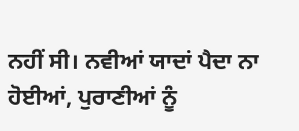ਨਹੀਂ ਸੀ। ਨਵੀਆਂ ਯਾਦਾਂ ਪੈਦਾ ਨਾ ਹੋਈਆਂ, ਪੁਰਾਣੀਆਂ ਨੂੰ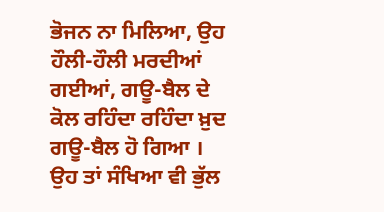ਭੋਜਨ ਨਾ ਮਿਲਿਆ, ਉਹ ਹੌਲੀ-ਹੌਲੀ ਮਰਦੀਆਂ ਗਈਆਂ, ਗਊ-ਬੈਲ ਦੇ ਕੋਲ ਰਹਿੰਦਾ ਰਹਿੰਦਾ ਖ਼ੁਦ ਗਊ-ਬੈਲ ਹੋ ਗਿਆ । ਉਹ ਤਾਂ ਸੰਖਿਆ ਵੀ ਭੁੱਲ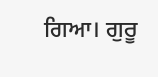ਗਿਆ। ਗੁਰੂ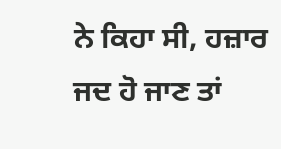ਨੇ ਕਿਹਾ ਸੀ, ਹਜ਼ਾਰ ਜਦ ਹੋ ਜਾਣ ਤਾਂ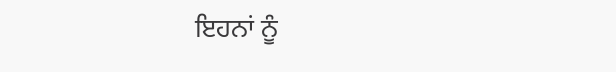ਇਹਨਾਂ ਨੂੰ